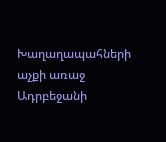Խաղաղապահների աչքի առաջ Ադրբեջանի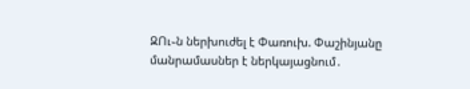ԶՈւ֊ն ներխուժել է Փառուխ. Փաշինյանը մանրամասներ է ներկայացնում․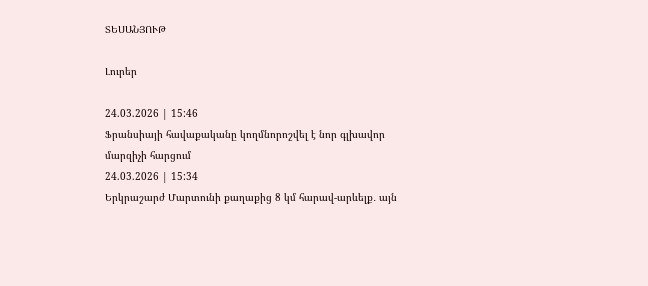ՏԵՍԱՆՅՈՒԹ

Լուրեր

24.03.2026 | 15:46
Ֆրանսիայի հավաքականը կողմնորոշվել է նոր գլխավոր մարզիչի հարցում
24.03.2026 | 15:34
Երկրաշարժ Մարտունի քաղաքից 8 կմ հարավ-արևելք․ այն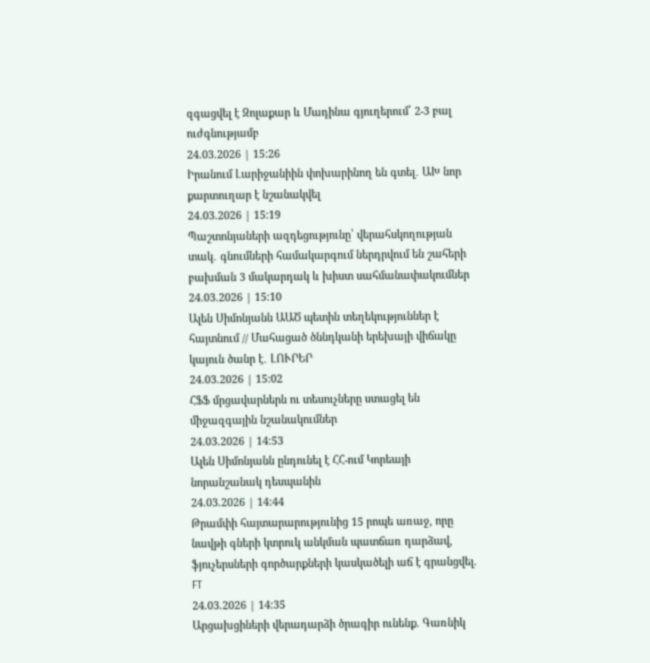զգացվել է Զոլաքար և Մադինա գյուղերում՝ 2-3 բալ ուժգնությամբ
24.03.2026 | 15:26
Իրանում Լարիջանիին փոխարինող են գտել․ ԱԽ նոր քարտուղար է նշանակվել
24.03.2026 | 15:19
Պաշտոնյաների ազդեցությունը՝ վերահսկողության տակ․ գնումների համակարգում ներդրվում են շահերի բախման 3 մակարդակ և խիստ սահմանափակումներ
24.03.2026 | 15:10
Ալեն Սիմոնյանն ԱԱԾ պետին տեղեկություններ է հայտնում // Մահացած ծննդկանի երեխայի վիճակը կայուն ծանր է․ ԼՈՒՐԵՐ
24.03.2026 | 15:02
ՀՖՖ մրցավարներն ու տեսուչները ստացել են միջազգային նշանակումներ
24.03.2026 | 14:53
Ալեն Սիմոնյանն ընդունել է ՀՀ-ում Կորեայի նորանշանակ դեսպանին
24.03.2026 | 14:44
Թրամփի հայտարարությունից 15 րոպե առաջ, որը նավթի գների կտրուկ անկման պատճառ դարձավ, ֆյուչերսների գործարքների կասկածելի աճ է գրանցվել. FT
24.03.2026 | 14:35
Արցախցիների վերադարձի ծրագիր ունենք. Գառնիկ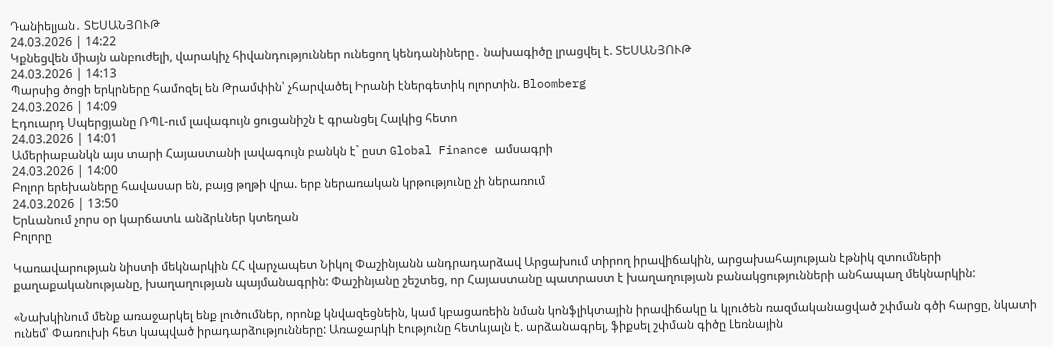Դանիելյան․ ՏԵՍԱՆՅՈՒԹ
24.03.2026 | 14:22
Կքնեցվեն միայն անբուժելի, վարակիչ հիվանդություններ ունեցող կենդանիները․ նախագիծը լրացվել է. ՏԵՍԱՆՅՈՒԹ
24.03.2026 | 14:13
Պարսից ծոցի երկրները համոզել են Թրամփին՝ չհարվածել Իրանի էներգետիկ ոլորտին. Bloomberg
24.03.2026 | 14:09
Էդուարդ Սպերցյանը ՌՊԼ-ում լավագույն ցուցանիշն է գրանցել Հալկից հետո
24.03.2026 | 14:01
Ամերիաբանկն այս տարի Հայաստանի լավագույն բանկն է` ըստ Global Finance ամսագրի
24.03.2026 | 14:00
Բոլոր երեխաները հավասար են, բայց թղթի վրա. երբ ներառական կրթությունը չի ներառում
24.03.2026 | 13:50
Երևանում չորս օր կարճատև անձրևներ կտեղան
Բոլորը

Կառավարության նիստի մեկնարկին ՀՀ վարչապետ Նիկոլ Փաշինյանն անդրադարձավ Արցախում տիրող իրավիճակին, արցախահայության էթնիկ զտումների քաղաքականությանը, խաղաղության պայմանագրին: Փաշինյանը շեշտեց, որ Հայաստանը պատրաստ է խաղաղության բանակցությունների անհապաղ մեկնարկին:

«Նախկինում մենք առաջարկել ենք լուծումներ, որոնք կնվազեցնեին, կամ կբացառեին նման կոնֆլիկտային իրավիճակը և կլուծեն ռազմականացված շփման գծի հարցը, նկատի ունեմ՝ Փառուխի հետ կապված իրադարձությունները: Առաջարկի էությունը հետևյալն է. արձանագրել, ֆիքսել շփման գիծը Լեռնային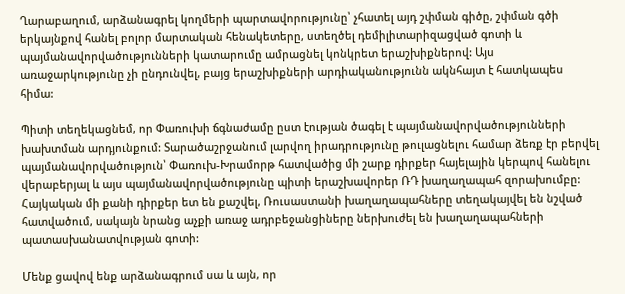Ղարաբաղում, արձանագրել կողմերի պարտավորությունը՝ չհատել այդ շփման գիծը, շփման գծի երկայնքով հանել բոլոր մարտական հենակետերը, ստեղծել դեմիլիտարիզացված գոտի և պայմանավորվածությունների կատարումը ամրացնել կոնկրետ երաշխիքներով: Այս առաջարկությունը չի ընդունվել, բայց երաշխիքների արդիականությունն ակնհայտ է հատկապես հիմա:

Պիտի տեղեկացնեմ, որ Փառուխի ճգնաժամը ըստ էության ծագել է պայմանավորվածությունների խախտման արդյունքում: Տարածաշրջանում լարվող իրադրությունը թուլացնելու համար ձեռք էր բերվել պայմանավորվածություն՝ Փառուխ-Խրամորթ հատվածից մի շարք դիրքեր հայելային կերպով հանելու վերաբերյալ և այս պայմանավորվածությունը պիտի երաշխավորեր ՌԴ խաղաղապահ զորախումբը: Հայկական մի քանի դիրքեր ետ են քաշվել, Ռուսաստանի խաղաղապահները տեղակայվել են նշված հատվածում, սակայն նրանց աչքի առաջ ադրբեջանցիները ներխուժել են խաղաղապահների պատասխանատվության գոտի:

Մենք ցավով ենք արձանագրում սա և այն, որ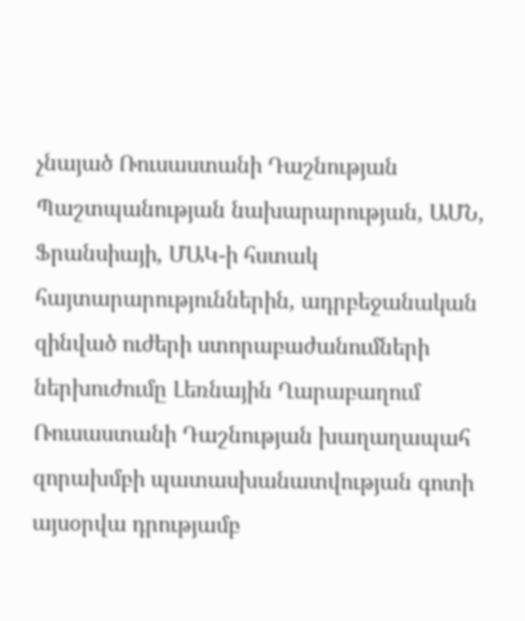չնայած Ռուսաստանի Դաշնության Պաշտպանության նախարարության, ԱՄՆ, Ֆրանսիայի, ՄԱԿ-ի հստակ հայտարարություններին, ադրբեջանական զինված ուժերի ստորաբաժանումների ներխուժումը Լեռնային Ղարաբաղում Ռուսաստանի Դաշնության խաղաղապահ զորախմբի պատասխանատվության գոտի այսօրվա դրությամբ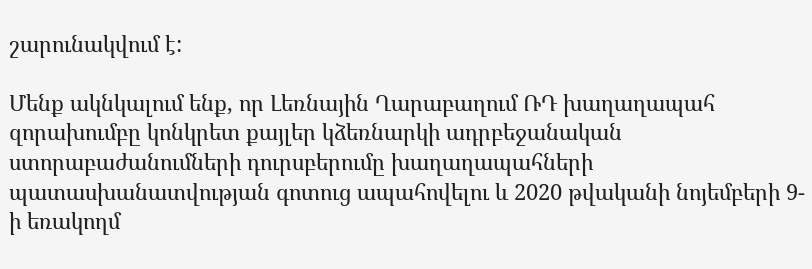շարունակվում է:

Մենք ակնկալում ենք, որ Լեռնային Ղարաբաղում ՌԴ խաղաղապահ զորախումբը կոնկրետ քայլեր կձեռնարկի ադրբեջանական ստորաբաժանումների դուրսբերումը խաղաղապահների պատասխանատվության գոտուց ապահովելու և 2020 թվականի նոյեմբերի 9-ի եռակողմ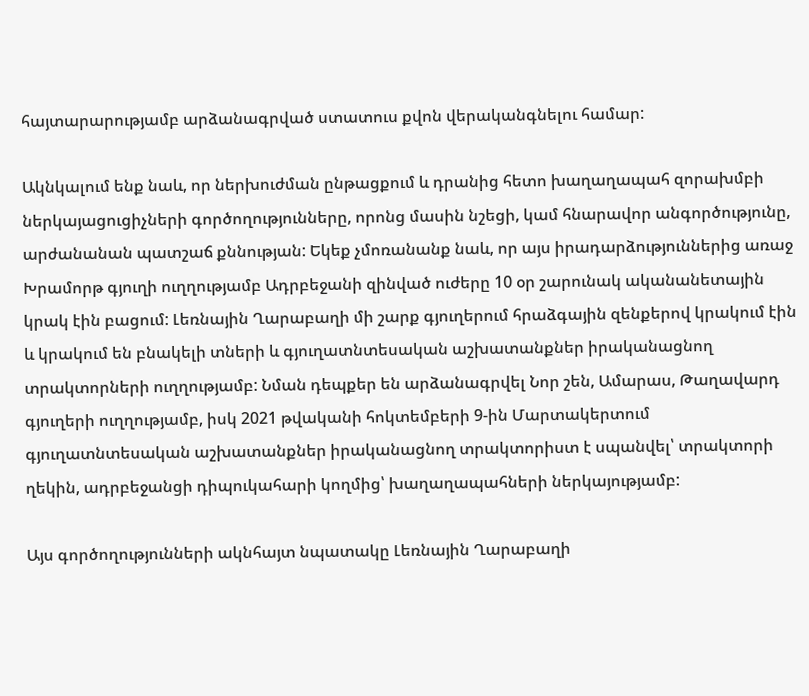հայտարարությամբ արձանագրված ստատուս քվոն վերականգնելու համար:

Ակնկալում ենք նաև, որ ներխուժման ընթացքում և դրանից հետո խաղաղապահ զորախմբի ներկայացուցիչների գործողությունները, որոնց մասին նշեցի, կամ հնարավոր անգործությունը, արժանանան պատշաճ քննության: Եկեք չմոռանանք նաև, որ այս իրադարձություններից առաջ Խրամորթ գյուղի ուղղությամբ Ադրբեջանի զինված ուժերը 10 օր շարունակ ականանետային կրակ էին բացում: Լեռնային Ղարաբաղի մի շարք գյուղերում հրաձգային զենքերով կրակում էին և կրակում են բնակելի տների և գյուղատնտեսական աշխատանքներ իրականացնող տրակտորների ուղղությամբ: Նման դեպքեր են արձանագրվել Նոր շեն, Ամարաս, Թաղավարդ գյուղերի ուղղությամբ, իսկ 2021 թվականի հոկտեմբերի 9-ին Մարտակերտում գյուղատնտեսական աշխատանքներ իրականացնող տրակտորիստ է սպանվել՝ տրակտորի ղեկին, ադրբեջանցի դիպուկահարի կողմից՝ խաղաղապահների ներկայությամբ:

Այս գործողությունների ակնհայտ նպատակը Լեռնային Ղարաբաղի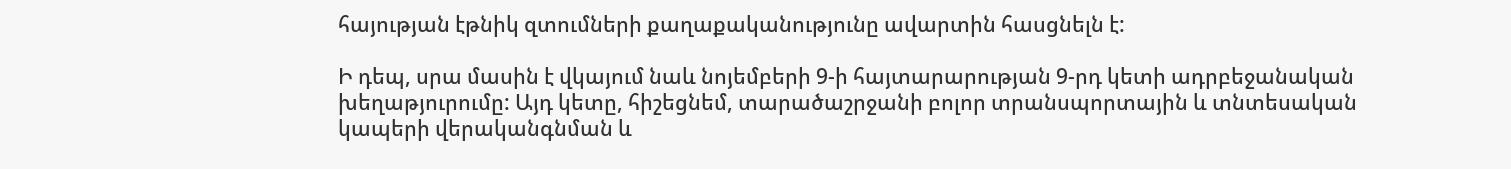հայության էթնիկ զտումների քաղաքականությունը ավարտին հասցնելն է:

Ի դեպ, սրա մասին է վկայում նաև նոյեմբերի 9-ի հայտարարության 9-րդ կետի ադրբեջանական խեղաթյուրումը: Այդ կետը, հիշեցնեմ, տարածաշրջանի բոլոր տրանսպորտային և տնտեսական կապերի վերականգնման և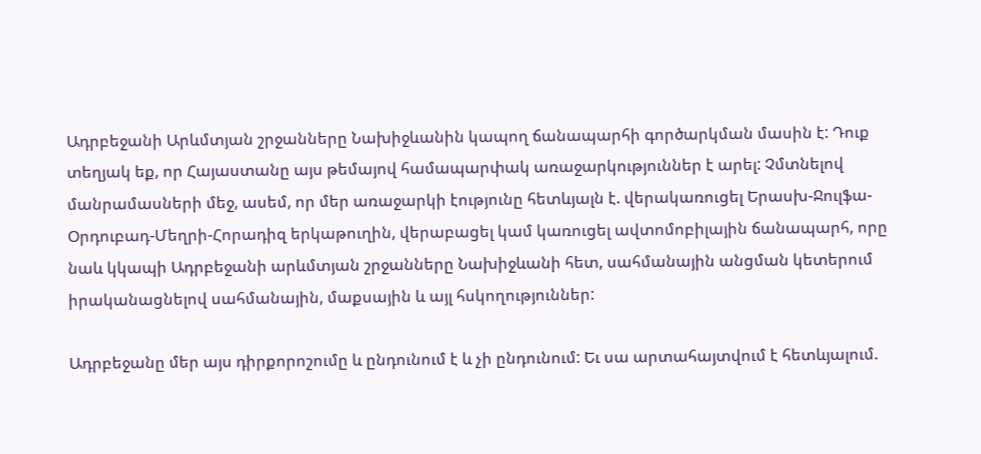Ադրբեջանի Արևմտյան շրջանները Նախիջևանին կապող ճանապարհի գործարկման մասին է: Դուք տեղյակ եք, որ Հայաստանը այս թեմայով համապարփակ առաջարկություններ է արել: Չմտնելով մանրամասների մեջ, ասեմ, որ մեր առաջարկի էությունը հետևյալն է. վերակառուցել Երասխ-Ջուլֆա-Օրդուբադ-Մեղրի-Հորադիզ երկաթուղին, վերաբացել կամ կառուցել ավտոմոբիլային ճանապարհ, որը նաև կկապի Ադրբեջանի արևմտյան շրջանները Նախիջևանի հետ, սահմանային անցման կետերում իրականացնելով սահմանային, մաքսային և այլ հսկողություններ:

Ադրբեջանը մեր այս դիրքորոշումը և ընդունում է և չի ընդունում: Եւ սա արտահայտվում է հետևյալում.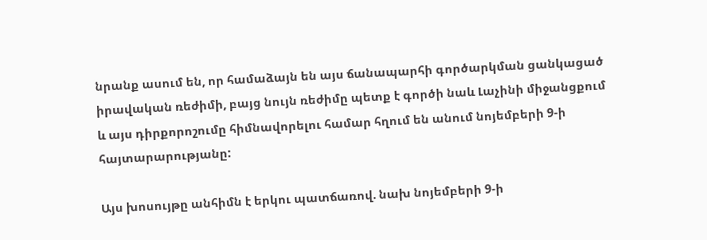նրանք ասում են, որ համաձայն են այս ճանապարհի գործարկման ցանկացած իրավական ռեժիմի, բայց նույն ռեժիմը պետք է գործի նաև Լաչինի միջանցքում և այս դիրքորոշումը հիմնավորելու համար հղում են անում նոյեմբերի 9-ի հայտարարությանը:

Այս խոսույթը անհիմն է երկու պատճառով. նախ նոյեմբերի 9-ի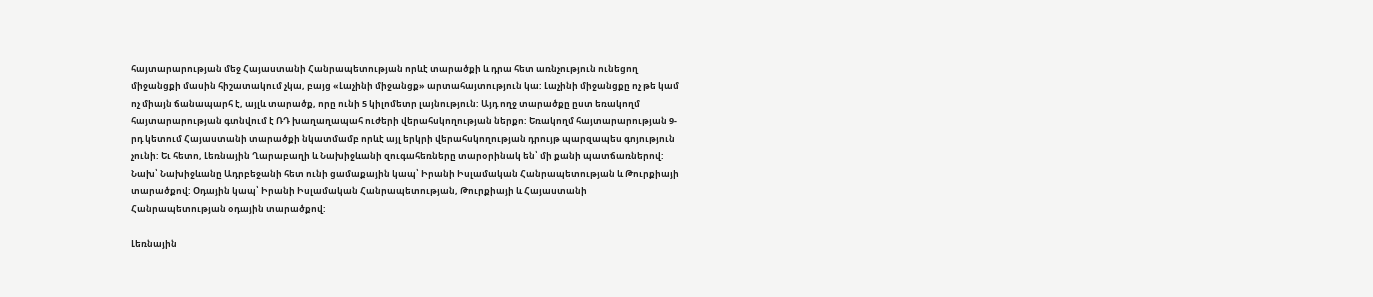հայտարարության մեջ Հայաստանի Հանրապետության որևէ տարածքի և դրա հետ առնչություն ունեցող միջանցքի մասին հիշատակում չկա, բայց «Լաչինի միջանցք» արտահայտություն կա: Լաչինի միջանցքը ոչ թե կամ ոչ միայն ճանապարհ է, այլև տարածք, որը ունի 5 կիլոմետր լայնություն: Այդ ողջ տարածքը ըստ եռակողմ հայտարարության գտնվում է ՌԴ խաղաղապահ ուժերի վերահսկողության ներքո: Եռակողմ հայտարարության 9-րդ կետում Հայաստանի տարածքի նկատմամբ որևէ այլ երկրի վերահսկողության դրույթ պարզապես գոյություն չունի: Եւ հետո, Լեռնային Ղարաբաղի և Նախիջևանի զուգահեռները տարօրինակ են՝ մի քանի պատճառներով: Նախ՝ Նախիջևանը Ադրբեջանի հետ ունի ցամաքային կապ՝ Իրանի Իսլամական Հանրապետության և Թուրքիայի տարածքով: Օդային կապ՝ Իրանի Իսլամական Հանրապետության, Թուրքիայի և Հայաստանի Հանրապետության օդային տարածքով:

Լեռնային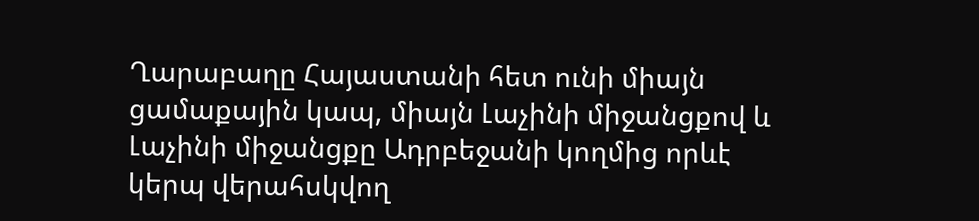Ղարաբաղը Հայաստանի հետ ունի միայն ցամաքային կապ, միայն Լաչինի միջանցքով և Լաչինի միջանցքը Ադրբեջանի կողմից որևէ կերպ վերահսկվող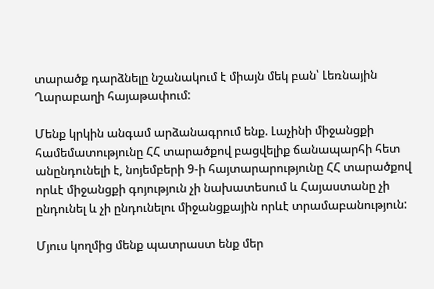տարածք դարձնելը նշանակում է միայն մեկ բան՝ Լեռնային Ղարաբաղի հայաթափում:

Մենք կրկին անգամ արձանագրում ենք. Լաչինի միջանցքի համեմատությունը ՀՀ տարածքով բացվելիք ճանապարհի հետ անընդունելի է, նոյեմբերի 9-ի հայտարարությունը ՀՀ տարածքով որևէ միջանցքի գոյություն չի նախատեսում և Հայաստանը չի ընդունել և չի ընդունելու միջանցքային որևէ տրամաբանություն:

Մյուս կողմից մենք պատրաստ ենք մեր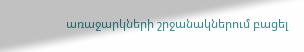առաջարկների շրջանակներում բացել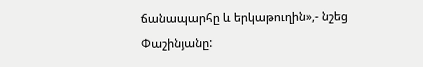ճանապարհը և երկաթուղին»,- նշեց Փաշինյանը: